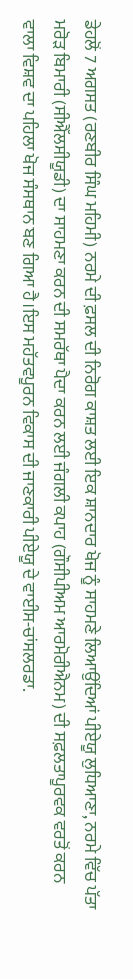ਡੇਹਲੋਂ 7 ਅਗਸਤ (ਰਣਬੀਰ ਸਿੰਘ ਮਹਿਮੀ) ਨਰਮੇ ਦੀ ਫ਼ਸਲ ਦੀ ਨਿਰੋਗ ਕਾਸ਼ਤ ਲਈ ਇਕ ਸ਼ਾਨਦਾਰ ਖੋਜ ਨੂੰ ਸਾਹਮਣੇ ਲਿਆਉਂਦਿਆਂ ਪੀਏਯੂ ਲੁਧਿਆਣਾ, ਨਰਮੇ ਵਿੱਚ ਪੱਤਾ ਮਰੋੜ ਬਿਮਾਰੀ (ਸੀਐੱਲਸੀਯੂਡੀ) ਦਾ ਸਾਹਮਣਾ ਕਰਨ ਦੀ ਸਮਰੱਥਾ ਪੈਦਾ ਕਰਨ ਲਈ ਜੰਗਲੀ ਕਪਾਹ (ਗੌਸੀਪੀਅਮ ਆਰਮੋਰੀਐਨਮ) ਦੀ ਸਫ਼ਲਤਾਪੂਰਵਕ ਵਰਤੋਂ ਕਰਨ ਵਾਲਾ ਵਿਸ਼ਵ ਦਾ ਪਹਿਲਾ ਖੋਜ ਸੰਸਥਾਨ ਬਣ ਗਿਆ ਹੈ।ਇਸ ਮਹੱਤਵਪੂਰਨ ਵਿਕਾਸ ਦੀ ਜਾਣਕਾਰੀ ਪੀਏਯੂ ਦੇ ਵਾਈਸ-ਚਾਂਸਲਰਡਾ.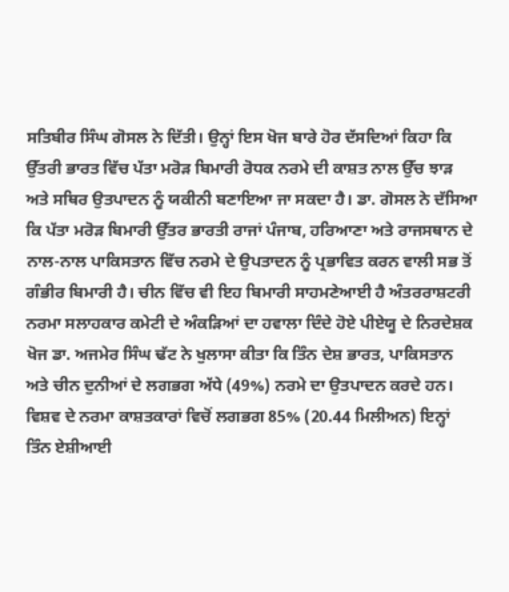ਸਤਿਬੀਰ ਸਿੰਘ ਗੋਸਲ ਨੇ ਦਿੱਤੀ। ਉਨ੍ਹਾਂ ਇਸ ਖੋਜ ਬਾਰੇ ਹੋਰ ਦੱਸਦਿਆਂ ਕਿਹਾ ਕਿ ਉੱਤਰੀ ਭਾਰਤ ਵਿੱਚ ਪੱਤਾ ਮਰੋੜ ਬਿਮਾਰੀ ਰੋਧਕ ਨਰਮੇ ਦੀ ਕਾਸ਼ਤ ਨਾਲ ਉੱਚ ਝਾੜ ਅਤੇ ਸਥਿਰ ਉਤਪਾਦਨ ਨੂੰ ਯਕੀਨੀ ਬਣਾਇਆ ਜਾ ਸਕਦਾ ਹੈ। ਡਾ. ਗੋਸਲ ਨੇ ਦੱਸਿਆ ਕਿ ਪੱਤਾ ਮਰੋੜ ਬਿਮਾਰੀ ਉੱਤਰ ਭਾਰਤੀ ਰਾਜਾਂ ਪੰਜਾਬ, ਹਰਿਆਣਾ ਅਤੇ ਰਾਜਸਥਾਨ ਦੇ ਨਾਲ-ਨਾਲ ਪਾਕਿਸਤਾਨ ਵਿੱਚ ਨਰਮੇ ਦੇ ਉਪਤਾਦਨ ਨੂੰ ਪ੍ਰਭਾਵਿਤ ਕਰਨ ਵਾਲੀ ਸਭ ਤੋਂ ਗੰਭੀਰ ਬਿਮਾਰੀ ਹੈ। ਚੀਨ ਵਿੱਚ ਵੀ ਇਹ ਬਿਮਾਰੀ ਸਾਹਮਣੇਆਈ ਹੈ ਅੰਤਰਰਾਸ਼ਟਰੀ ਨਰਮਾ ਸਲਾਹਕਾਰ ਕਮੇਟੀ ਦੇ ਅੰਕੜਿਆਂ ਦਾ ਹਵਾਲਾ ਦਿੰਦੇ ਹੋਏ ਪੀਏਯੂ ਦੇ ਨਿਰਦੇਸ਼ਕ ਖੋਜ ਡਾ. ਅਜਮੇਰ ਸਿੰਘ ਢੱਟ ਨੇ ਖੁਲਾਸਾ ਕੀਤਾ ਕਿ ਤਿੰਨ ਦੇਸ਼ ਭਾਰਤ, ਪਾਕਿਸਤਾਨ ਅਤੇ ਚੀਨ ਦੁਨੀਆਂ ਦੇ ਲਗਭਗ ਅੱਧੇ (49%) ਨਰਮੇ ਦਾ ਉਤਪਾਦਨ ਕਰਦੇ ਹਨ। ਵਿਸ਼ਵ ਦੇ ਨਰਮਾ ਕਾਸ਼ਤਕਾਰਾਂ ਵਿਚੋਂ ਲਗਭਗ 85% (20.44 ਮਿਲੀਅਨ) ਇਨ੍ਹਾਂ ਤਿੰਨ ਏਸ਼ੀਆਈ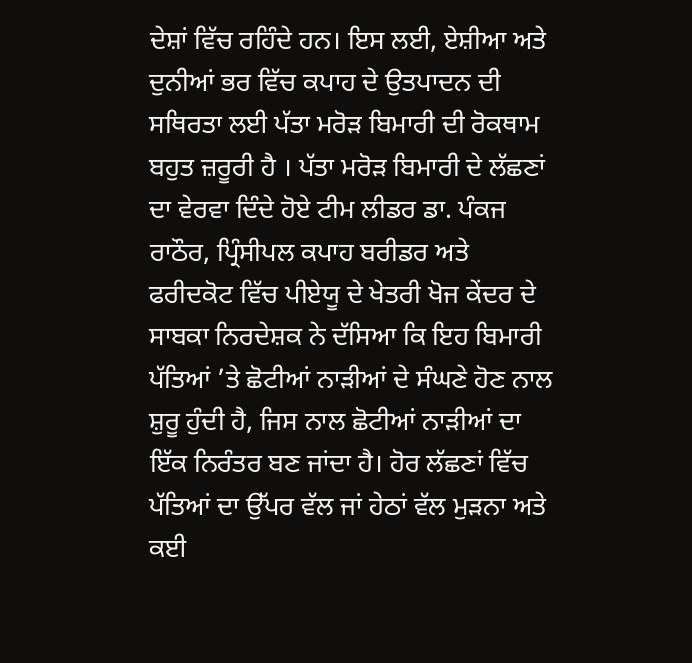ਦੇਸ਼ਾਂ ਵਿੱਚ ਰਹਿੰਦੇ ਹਨ। ਇਸ ਲਈ, ਏਸ਼ੀਆ ਅਤੇ ਦੁਨੀਆਂ ਭਰ ਵਿੱਚ ਕਪਾਹ ਦੇ ਉਤਪਾਦਨ ਦੀ ਸਥਿਰਤਾ ਲਈ ਪੱਤਾ ਮਰੋੜ ਬਿਮਾਰੀ ਦੀ ਰੋਕਥਾਮ ਬਹੁਤ ਜ਼ਰੂਰੀ ਹੈ । ਪੱਤਾ ਮਰੋੜ ਬਿਮਾਰੀ ਦੇ ਲੱਛਣਾਂ ਦਾ ਵੇਰਵਾ ਦਿੰਦੇ ਹੋਏ ਟੀਮ ਲੀਡਰ ਡਾ. ਪੰਕਜ ਰਾਠੌਰ, ਪ੍ਰਿੰਸੀਪਲ ਕਪਾਹ ਬਰੀਡਰ ਅਤੇ ਫਰੀਦਕੋਟ ਵਿੱਚ ਪੀਏਯੂ ਦੇ ਖੇਤਰੀ ਖੋਜ ਕੇਂਦਰ ਦੇ ਸਾਬਕਾ ਨਿਰਦੇਸ਼ਕ ਨੇ ਦੱਸਿਆ ਕਿ ਇਹ ਬਿਮਾਰੀ ਪੱਤਿਆਂ ’ਤੇ ਛੋਟੀਆਂ ਨਾੜੀਆਂ ਦੇ ਸੰਘਣੇ ਹੋਣ ਨਾਲ ਸ਼ੁਰੂ ਹੁੰਦੀ ਹੈ, ਜਿਸ ਨਾਲ ਛੋਟੀਆਂ ਨਾੜੀਆਂ ਦਾ ਇੱਕ ਨਿਰੰਤਰ ਬਣ ਜਾਂਦਾ ਹੈ। ਹੋਰ ਲੱਛਣਾਂ ਵਿੱਚ ਪੱਤਿਆਂ ਦਾ ਉੱਪਰ ਵੱਲ ਜਾਂ ਹੇਠਾਂ ਵੱਲ ਮੁੜਨਾ ਅਤੇ ਕਈ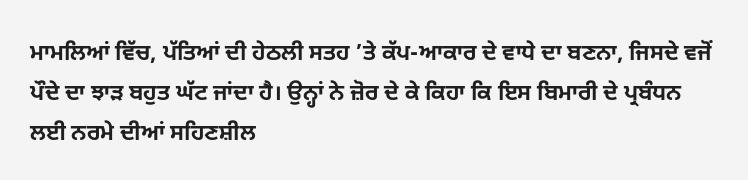ਮਾਮਲਿਆਂ ਵਿੱਚ, ਪੱਤਿਆਂ ਦੀ ਹੇਠਲੀ ਸਤਹ ’ਤੇ ਕੱਪ-ਆਕਾਰ ਦੇ ਵਾਧੇ ਦਾ ਬਣਨਾ, ਜਿਸਦੇ ਵਜੋਂ ਪੌਦੇ ਦਾ ਝਾੜ ਬਹੁਤ ਘੱਟ ਜਾਂਦਾ ਹੈ। ਉਨ੍ਹਾਂ ਨੇ ਜ਼ੋਰ ਦੇ ਕੇ ਕਿਹਾ ਕਿ ਇਸ ਬਿਮਾਰੀ ਦੇ ਪ੍ਰਬੰਧਨ ਲਈ ਨਰਮੇ ਦੀਆਂ ਸਹਿਣਸ਼ੀਲ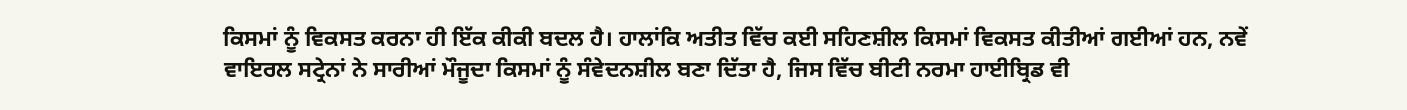ਕਿਸਮਾਂ ਨੂੰ ਵਿਕਸਤ ਕਰਨਾ ਹੀ ਇੱਕ ਕੀਕੀ ਬਦਲ ਹੈ। ਹਾਲਾਂਕਿ ਅਤੀਤ ਵਿੱਚ ਕਈ ਸਹਿਣਸ਼ੀਲ ਕਿਸਮਾਂ ਵਿਕਸਤ ਕੀਤੀਆਂ ਗਈਆਂ ਹਨ, ਨਵੇਂ ਵਾਇਰਲ ਸਟ੍ਰੇਨਾਂ ਨੇ ਸਾਰੀਆਂ ਮੌਜੂਦਾ ਕਿਸਮਾਂ ਨੂੰ ਸੰਵੇਦਨਸ਼ੀਲ ਬਣਾ ਦਿੱਤਾ ਹੈ, ਜਿਸ ਵਿੱਚ ਬੀਟੀ ਨਰਮਾ ਹਾਈਬ੍ਰਿਡ ਵੀ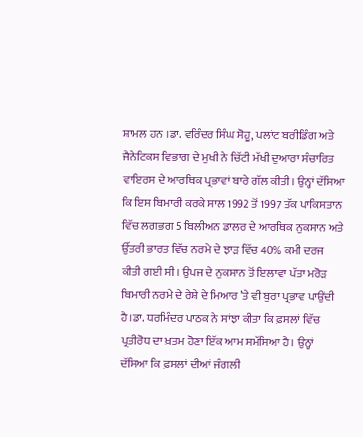ਸ਼ਾਮਲ ਹਨ ।ਡਾ. ਵਰਿੰਦਰ ਸਿੰਘ ਸੋਹੂ, ਪਲਾਂਟ ਬਰੀਡਿੰਗ ਅਤੇ ਜੈਨੇਟਿਕਸ ਵਿਭਾਗ ਦੇ ਮੁਖੀ ਨੇ ਚਿੱਟੀ ਮੱਖੀ ਦੁਆਰਾ ਸੰਚਾਰਿਤ ਵਾਇਰਸ ਦੇ ਆਰਥਿਕ ਪ੍ਰਭਾਵਾਂ ਬਾਰੇ ਗੱਲ ਕੀਤੀ। ਉਨ੍ਹਾਂ ਦੱਸਿਆ ਕਿ ਇਸ ਬਿਮਾਰੀ ਕਰਕੇ ਸਾਲ 1992 ਤੋਂ 1997 ਤੱਕ ਪਾਕਿਸਤਾਨ ਵਿੱਚ ਲਗਭਗ 5 ਬਿਲੀਅਨ ਡਾਲਰ ਦੇ ਆਰਥਿਕ ਨੁਕਸਾਨ ਅਤੇ ਉੱਤਰੀ ਭਾਰਤ ਵਿੱਚ ਨਰਮੇ ਦੇ ਝਾੜ ਵਿੱਚ 40% ਕਮੀ ਦਰਜ ਕੀਤੀ ਗਈ ਸੀ। ਉਪਜ ਦੇ ਨੁਕਸਾਨ ਤੋਂ ਇਲਾਵਾ ਪੱਤਾ ਮਰੋੜ ਬਿਮਾਰੀ ਨਰਮੇ ਦੇ ਰੇਸ਼ੇ ਦੇ ਮਿਆਰ ’ਤੇ ਵੀ ਬੁਰਾ ਪ੍ਰਭਾਵ ਪਾਉਂਦੀ ਹੈ।ਡਾ. ਧਰਮਿੰਦਰ ਪਾਠਕ ਨੇ ਸਾਂਝਾ ਕੀਤਾ ਕਿ ਫ਼ਸਲਾਂ ਵਿੱਚ ਪ੍ਰਤੀਰੋਧ ਦਾ ਖ਼ਤਮ ਹੋਣਾ ਇੱਕ ਆਮ ਸਮੱਸਿਆ ਹੈ। ਉਨ੍ਹਾਂ ਦੱਸਿਆ ਕਿ ਫ਼ਸਲਾਂ ਦੀਆਂ ਜੰਗਲੀ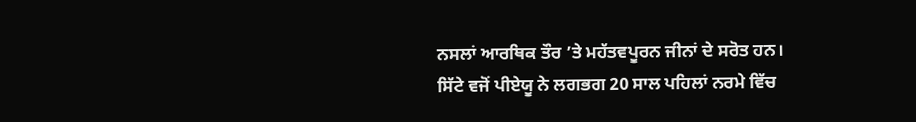ਨਸਲਾਂ ਆਰਥਿਕ ਤੌਰ ’ਤੇ ਮਹੱਤਵਪੂਰਨ ਜੀਨਾਂ ਦੇ ਸਰੋਤ ਹਨ। ਸਿੱਟੇ ਵਜੋਂ ਪੀਏਯੂ ਨੇ ਲਗਭਗ 20 ਸਾਲ ਪਹਿਲਾਂ ਨਰਮੇ ਵਿੱਚ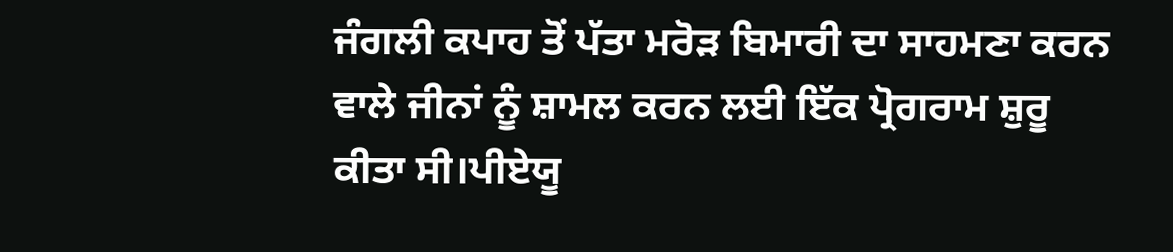ਜੰਗਲੀ ਕਪਾਹ ਤੋਂ ਪੱਤਾ ਮਰੋੜ ਬਿਮਾਰੀ ਦਾ ਸਾਹਮਣਾ ਕਰਨ ਵਾਲੇ ਜੀਨਾਂ ਨੂੰ ਸ਼ਾਮਲ ਕਰਨ ਲਈ ਇੱਕ ਪ੍ਰੋਗਰਾਮ ਸ਼ੁਰੂ ਕੀਤਾ ਸੀ।ਪੀਏਯੂ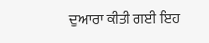ਦੁਆਰਾ ਕੀਤੀ ਗਈ ਇਹ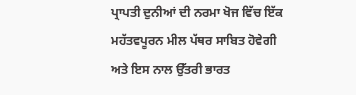ਪ੍ਰਾਪਤੀ ਦੁਨੀਆਂ ਦੀ ਨਰਮਾ ਖੋਜ ਵਿੱਚ ਇੱਕ ਮਹੱਤਵਪੂਰਨ ਮੀਲ ਪੱਥਰ ਸਾਬਿਤ ਹੋਵੇਗੀ ਅਤੇ ਇਸ ਨਾਲ ਉੱਤਰੀ ਭਾਰਤ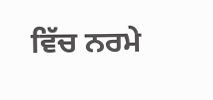ਵਿੱਚ ਨਰਮੇ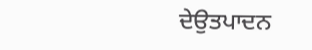ਦੇਉਤਪਾਦਨ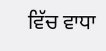ਵਿੱਚ ਵਾਧਾ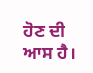ਹੋਣ ਦੀ ਆਸ ਹੈ।